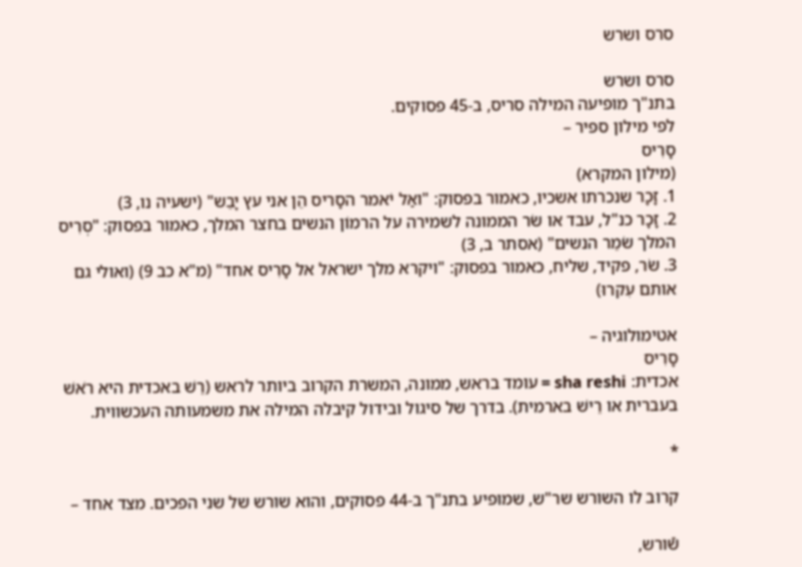סרס ושרש

סרס ושרש
בתנ"ך מופיעה המילה סריס, ב-45 פסוקים.
לפי מילון ספיר –
סָרִיס
(מילון המקרא)
1. זָכָר שנכרתו אשכיו, כאמור בפסוק: "ואַל יֹאמר הסָריס הֵן אני עץ יָבֵש" (ישעיה נו, 3)
2. זָכָר כנ"ל, עבד או שׂר הממונה לשמירה על הרמוֹן הנשים בחצר המלך, כאמור בפסוק: "סְרִיס המלך שֹמֵר הנשים" (אסתר ב, 3)
3. שׂר, פקיד, שליח, כאמור בפסוק: "ויקרא מלך ישראל אל סָרִיס אחד" (מ"א כב 9) (ואולי גם אותם עִקרוּ)

אטימולוגיה –
סָרִיס
אכדית: sha reshi = עומד בראש, ממונה, המשרת הקרוב ביותר לראש (רֵשׁ באכדית היא רֹאשׁ בעברית או רֵישׁ בארמית). בדרך של סיגול ובידול קיבלה המילה את משמעותה העכשווית.

*

קרוב לו השורש שר"ש, שמופיע בתנ"ך ב-44 פסוקים, והוא שורש של שני הפכים. מצד אחד –

שֿורש,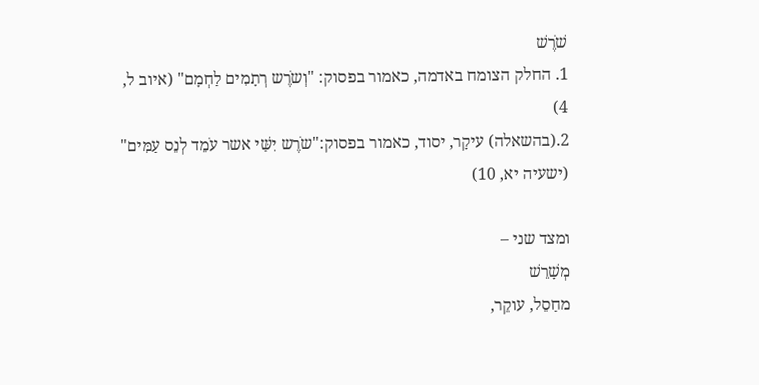שֹׁרֶשׁ
1. החלק הצומח באדמה, כאמור בפסוק: "וְשֹרֶש רְתָמִים לַחְמָם" (איוב ל, 4)
2.(בהשאלה) עיקָר, יסוד, כאמור בפסוק:"שֹרֶש יִשַּׁי אשר עֹמֵד לְנֵס עַמִּים" (ישעיה יא, 10)

ומצד שני –
מְשָׁרֵשׁ
מחַסֵל, עוקֵר,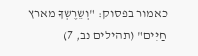כאמור בפסוק: "וְשֵרֶשְךָ מארץ חַיִּים" (תהילים נב, 7)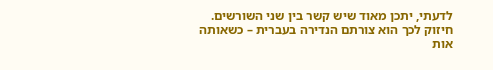לדעתי, יתכן מאוד שיש קשר בין שני השורשים. חיזוק לכך הוא צורתם הנדירה בעברית – כשאותה אות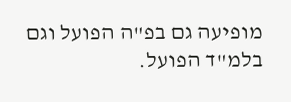מופיעה גם בפ"ה הפועל וגם בלמ"ד הפועל.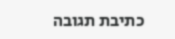כתיבת תגובה